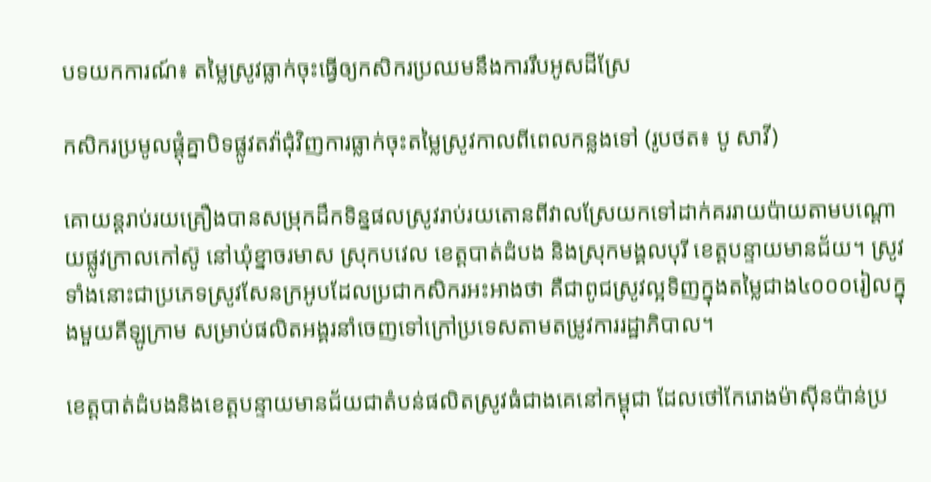បទយកការណ៍៖ តម្លៃស្រូវធ្លាក់ចុះធ្វើឲ្យកសិករប្រឈមនឹងការរឹបអូសដីស្រែ

កសិករប្រមូលផ្ដុំគ្នាបិទផ្លូវតវ៉ាជុំវិញការធ្លាក់ចុះតម្លៃស្រូវកាលពីពេលកន្លងទៅ (រូបថត៖ បូ សាវី)

គោយន្ដរាប់រយគ្រឿងបានសម្រុកដឹកទិន្នផលស្រូវរាប់រយតោនពីវាលស្រែយកទៅដាក់គររាយប៉ាយតាមបណ្ដោយផ្លូវក្រាលកៅស៊ូ នៅឃុំខ្នាចរមាស ស្រុកបវេល ខេត្ដបាត់ដំបង និងស្រុកមង្គលបុរី ខេត្ដបន្ទាយមានជ័យ។ ស្រូវទាំងនោះជាប្រភេទស្រូវសែនក្រអូបដែលប្រជាកសិករអះអាងថា គឺជាពូជស្រូវល្អទិញក្នុងតម្លៃជាង៤០០០រៀលក្នុងមួយគីឡូក្រាម សម្រាប់ផលិតអង្គរនាំចេញទៅក្រៅប្រទេសតាមតម្រូវការរដ្ឋាភិបាល។

ខេត្ដបាត់ដំបងនិងខេត្ដបន្ទាយមានជ័យជាតំបន់ផលិតស្រូវធំជាងគេនៅកម្ពុជា ដែលថៅកែរោងម៉ាស៊ីនប៉ាន់ប្រ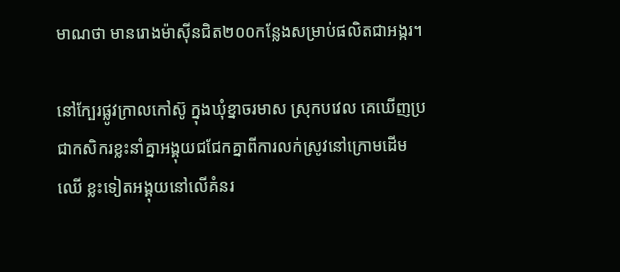មាណថា មានរោងម៉ាស៊ីនជិត២០០កន្លែងសម្រាប់ផលិតជាអង្ករ។

នៅក្បែរផ្លូវក្រាលកៅស៊ូ ក្នុងឃុំខ្នាចរមាស ស្រុកបវេល គេឃើញប្រជាកសិករខ្លះនាំគ្នាអង្គុយជជែកគ្នាពីការលក់ស្រូវនៅក្រោមដើមឈើ ខ្លះទៀតអង្គុយនៅលើគំនរ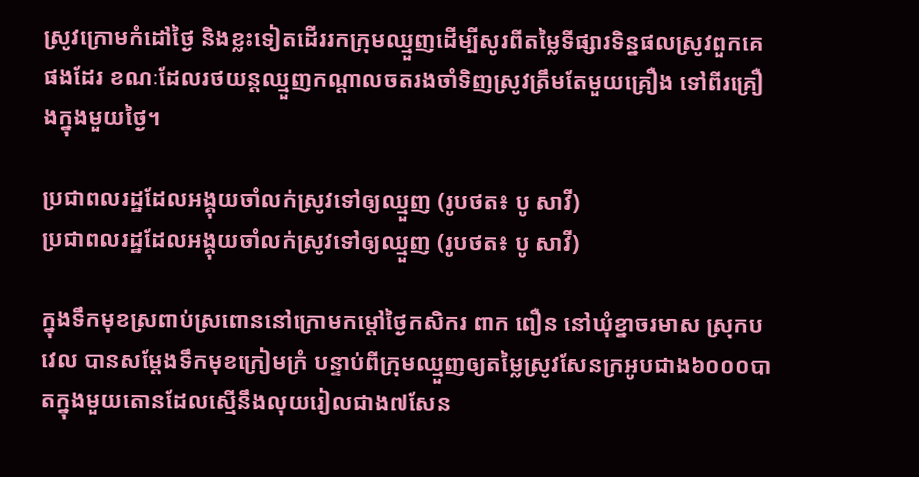ស្រូវក្រោមកំដៅថ្ងៃ និងខ្លះទៀតដើររកក្រុមឈ្មួញដើម្បីសូរពីតម្លៃទីផ្សារទិន្នផលស្រូវពួកគេផងដែរ ខណៈដែលរថយន្ដឈ្មួញកណ្ដាលចតរងចាំទិញស្រូវត្រឹមតែមួយគ្រឿង ទៅពីរគ្រឿងក្នុងមួយថ្ងៃ។

ប្រជាពលរដ្ឋដែលអង្គុយចាំលក់ស្រូវទៅឲ្យឈ្មួញ (រូបថត៖ បូ សាវី)
ប្រជាពលរដ្ឋដែលអង្គុយចាំលក់ស្រូវទៅឲ្យឈ្មួញ (រូបថត៖ បូ សាវី)

ក្នុងទឹកមុខស្រពាប់ស្រពោននៅក្រោមកម្ដៅថ្ងៃកសិករ ពាក ពឿន នៅឃុំខ្នាចរមាស ស្រុកបវេល បានសម្ដែងទឹកមុខក្រៀមក្រំ បន្ទាប់ពីក្រុមឈ្មួញឲ្យតម្លៃស្រូវសែនក្រអូបជាង៦០០០បាតក្នុងមួយតោនដែលស្មើនឹងលុយរៀលជាង៧សែន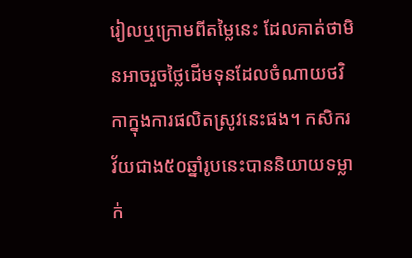រៀលឬក្រោមពីតម្លៃនេះ ដែលគាត់ថាមិនអាចរួចថ្លៃដើមទុនដែលចំណាយថវិកាក្នុងការផលិតស្រូវនេះផង។ កសិករវ័យជាង៥០ឆ្នាំរូបនេះបាននិយាយទម្លាក់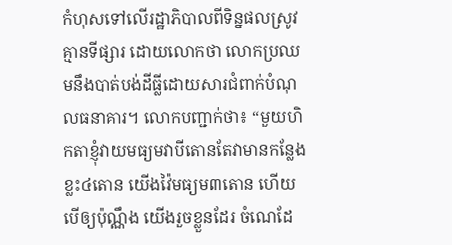កំហុសទៅលើរដ្ឋាភិបាលពីទិន្នផលស្រូវគ្មានទីផ្សារ ដោយលោកថា លោកប្រឈមនឹងបាត់បង់ដីធ្លីដោយសារជំពាក់បំណុលធនាគារ។ លោកបញ្ជាក់ថា៖ “មួយហិកតាខ្ញុំវាយមធ្យមវាបីតោនតែវាមានកន្លែងខ្លះ៤តោន យើងវ៉ៃមធ្យម៣តោន ហើយបើឲ្យប៉ុណ្ណឹង យើងរួចខ្លួនដែរ ចំណេដែ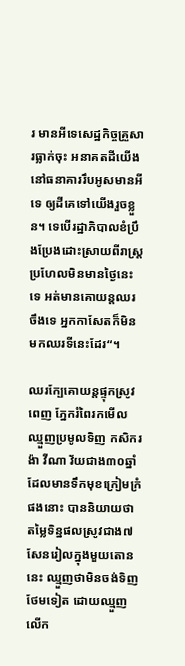រ មានអីទេសេដ្ឋកិច្ចគ្រួសារធ្លាក់ចុះ អនាគតដីយើងនៅធនាគាររឹបអូសមានអីទេ ឲ្យដីគេទៅយើងរួចខ្លួន។ ទេបើរដ្ឋាភិបាលខំប្រឹងប្រែងដោះស្រាយពីរាស្ដ្រ ប្រហែលមិនមានថ្ងៃនេះទេ អត់មានគោយន្ដឈរចឹងទេ អ្នកកាសែតក៏មិនមកឈរទីនេះដែរ“។

ឈរក្បែគោយន្ដផ្ទុកស្រូវពេញ ភ្នែករំពៃរកមើលឈ្មួញប្រមូលទិញ កសិករ ង៉ា វីណា វ័យជាង៣០ឆ្នាំដែលមានទឹកមុខក្រៀមក្រំផងនោះ បាននិយាយថាតម្លៃទិន្នផលស្រូវជាង៧សែនរៀលក្នុងមួយតោននេះ ឈ្មួញថាមិនចង់ទិញថែមទៀត ដោយឈ្មួញលើក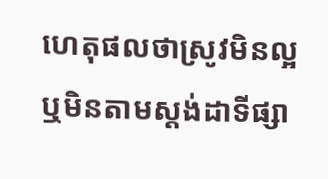ហេតុផលថាស្រូវមិនល្អឬមិនតាមស្ដង់ដាទីផ្សា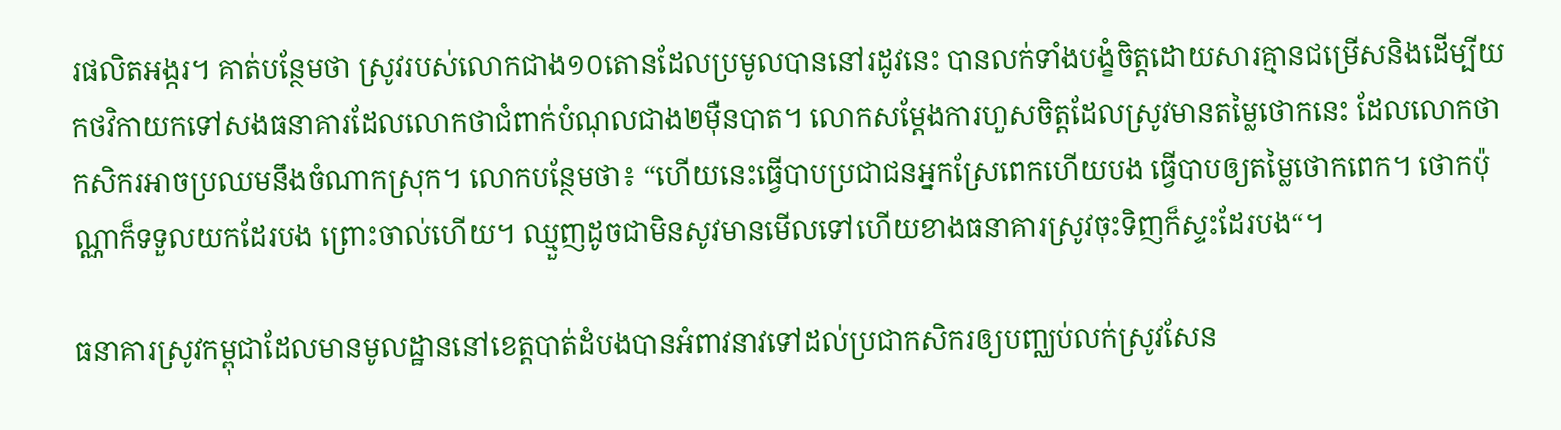រផលិតអង្ករ។ គាត់បន្ថែមថា ស្រូវរបស់លោកជាង១០តោនដែលប្រមូលបាននៅរដូវនេះ បានលក់ទាំងបង្ខំចិត្ដដោយសារគ្មានជម្រើសនិងដើម្បីយកថវិកាយកទៅសងធនាគារដែលលោកថាជំពាក់បំណុលជាង២ម៉ឺនបាត។ លោកសម្ដែងការហួសចិត្ដដែលស្រូវមានតម្លៃថោកនេះ ដែលលោកថាកសិករអាចប្រឈមនឹងចំណាកស្រុក។ លោកបន្ថែមថា៖ “ហើយនេះធ្វើបាបប្រជាជនអ្នកស្រែពេកហើយបង ធ្វើបាបឲ្យតម្លៃថោកពេក។ ថោកប៉ុណ្ណាក៏ទទួលយកដែរបង ព្រោះចាល់ហើយ។ ឈ្មួញដូចជាមិនសូវមានមើលទៅហើយខាងធនាគារស្រូវចុះទិញក៏ស្ទះដែរបង“។

ធនាគារស្រូវកម្ពុជាដែលមានមូលដ្ឋាននៅខេត្តបាត់ដំបងបានអំពាវនាវទៅដល់ប្រជាកសិករឲ្យបញ្ឈប់លក់ស្រូវសែន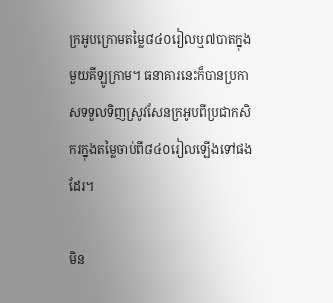ក្រអូបក្រោមតម្លៃ៨៤០រៀលឬ៧បាតក្នុងមួយគីឡូក្រាម។ ធនាគារនេះក៏បានប្រកាសទទួលទិញស្រូវសែនក្រអូបពីប្រជាកសិករក្នុងតម្លៃចាប់ពី៨៤០រៀលឡើងទៅផងដែរ។

មិន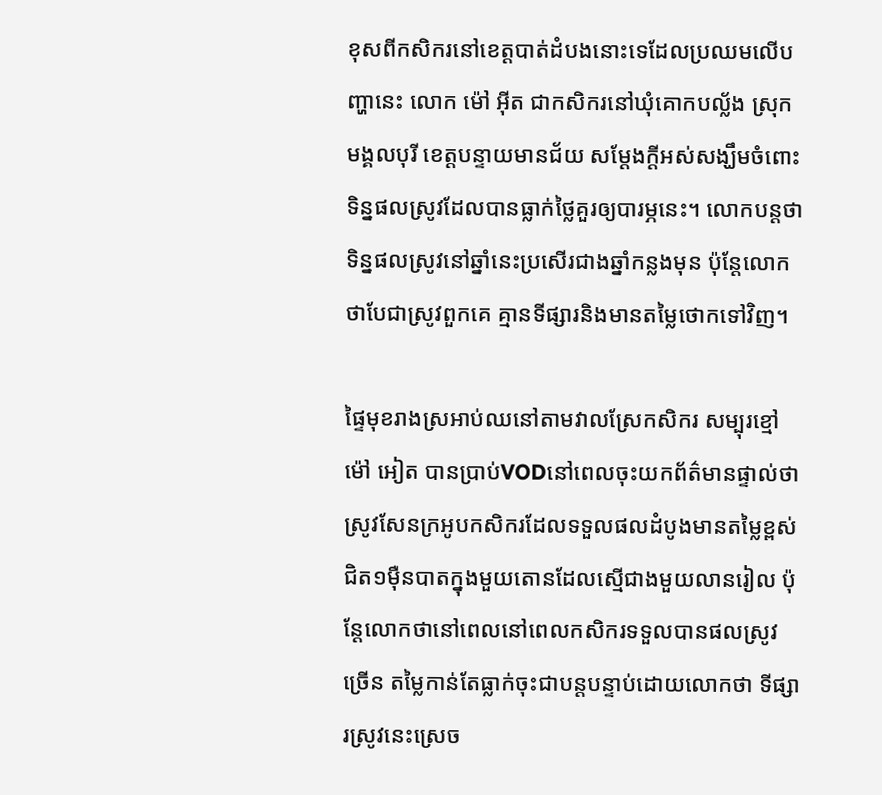ខុសពីកសិករនៅខេត្ដបាត់ដំបងនោះទេដែលប្រឈមលើបញ្ហានេះ លោក ម៉ៅ អ៊ីត ជាកសិករនៅឃុំគោកបល្ល័ង ស្រុកមង្គលបុរី ខេត្ដបន្ទាយមានជ័យ សម្ដែងក្ដីអស់សង្ឃឹមចំពោះទិន្នផលស្រូវដែលបានធ្លាក់ថ្លៃគួរឲ្យបារម្ភនេះ។ លោកបន្ដថា ទិន្នផលស្រូវនៅឆ្នាំនេះប្រសើរជាងឆ្នាំកន្លងមុន ប៉ុន្ដែលោកថាបែជាស្រូវពួកគេ គ្មានទីផ្សារនិងមានតម្លៃថោកទៅវិញ។

ផ្ទៃមុខរាងស្រអាប់ឈនៅតាមវាលស្រែកសិករ សម្បុរខ្មៅ ម៉ៅ អៀត បានប្រាប់VODនៅពេលចុះយកព័ត៌មានផ្ទាល់ថា ស្រូវសែនក្រអូបកសិករដែលទទួលផលដំបូងមានតម្លៃខ្ពស់ជិត១ម៉ឺនបាតក្នុងមួយតោនដែលស្មើជាងមួយលានរៀល ប៉ុន្ដែលោកថានៅពេលនៅពេលកសិករទទួលបានផលស្រូវច្រើន តម្លៃកាន់តែធ្លាក់ចុះជាបន្ដបន្ទាប់ដោយលោកថា ទីផ្សារស្រូវនេះស្រេច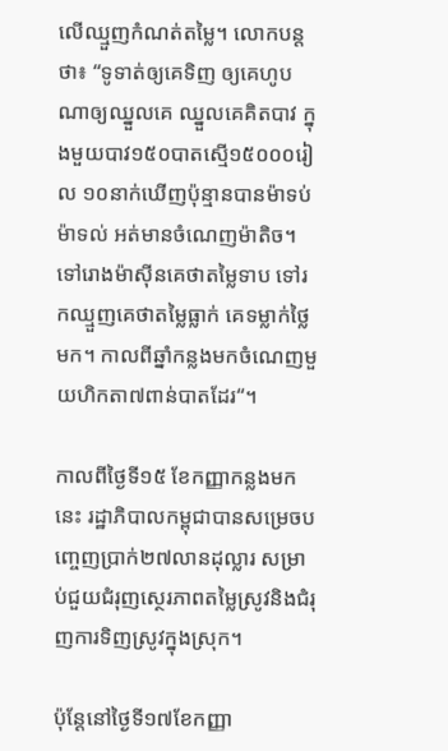លើឈ្មួញកំណត់តម្លៃ។ លោកបន្ដថា៖ “ទូទាត់ឲ្យគេទិញ ឲ្យគេហូប ណាឲ្យឈ្នួលគេ ឈ្នួលគេគិតបាវ ក្នុងមួយបាវ១៥០បាតស្មើ១៥០០០រៀល ១០នាក់ឃើញប៉ុន្មានបានម៉ាទប់ម៉ាទល់ អត់មានចំណេញម៉ាតិច។ ទៅរោងម៉ាស៊ីនគេថាតម្លៃទាប ទៅរកឈ្មួញគេថាតម្លៃធ្លាក់ គេទម្លាក់ថ្លៃមក។ កាលពីឆ្នាំកន្លងមកចំណេញមួយហិកតា៧ពាន់បាតដែរ“។

កាលពីថ្ងៃទី១៥ ខែកញ្ញាកន្លងមកនេះ រដ្ឋាភិបាលកម្ពុជាបានសម្រេចបញ្ចេញប្រាក់២៧លានដុល្លារ សម្រាប់ជួយជំរុញស្ថេរភាពតម្លៃស្រូវនិងជំរុញការទិញស្រូវក្នុងស្រុក។

ប៉ុន្ដែនៅថ្ងៃទី១៧ខែកញ្ញា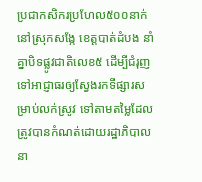ប្រជាកសិករប្រហែល៥០០នាក់នៅស្រុកសង្កែ ខេត្ដបាត់ដំបង នាំគ្នាបិទផ្លូវជាតិលេខ៥ ដើម្បីជំរុញទៅអាជ្ញាធរឲ្យស្វែងរកទីផ្សារសម្រាប់លក់ស្រូវ ទៅតាមតម្លៃដែលត្រូវបានកំណត់ដោយរដ្ឋាភិបាលនា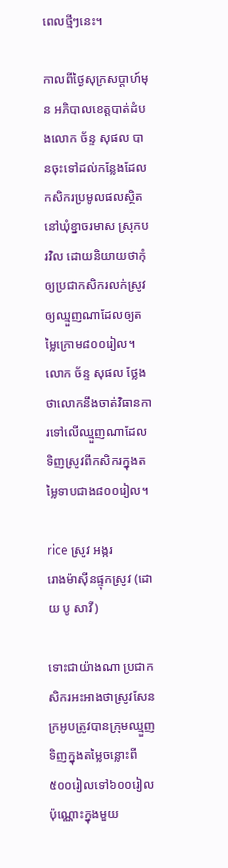ពេលថ្មីៗនេះ។

កាលពីថ្ងៃសុក្រសប្តាហ៍មុន អភិបាលខេត្តបាត់ដំបងលោក ច័ន្ទ សុផល បានចុះទៅដល់កន្លែងដែលកសិករប្រមូលផលស្ថិតនៅឃុំខ្នាចរមាស ស្រុកបរវិល ដោយនិយាយថាកុំឲ្យប្រជាកសិករលក់ស្រូវឲ្យឈ្មួញណាដែលឲ្យតម្លៃក្រោម៨០០រៀល។ លោក ច័ន្ទ សុផល ថ្លែងថាលោកនឹងចាត់វិធានការទៅលើឈ្មួញណាដែលទិញស្រូវពីកសិករក្នុងតម្លៃទាបជាង៨០០រៀល។

rice ស្រូវ អង្ករ
រោងម៉ាស៊ីនផ្ទុកស្រូវ (ដោយ បូ សាវី)

ទោះជាយ៉ាងណា ប្រជាកសិករអះអាងថាស្រូវសែនក្រអូបត្រូវបានក្រុមឈ្មួញទិញក្នុងតម្លៃចន្លោះពី៥០០រៀលទៅ៦០០រៀលប៉ុណ្ណោះក្នុងមួយ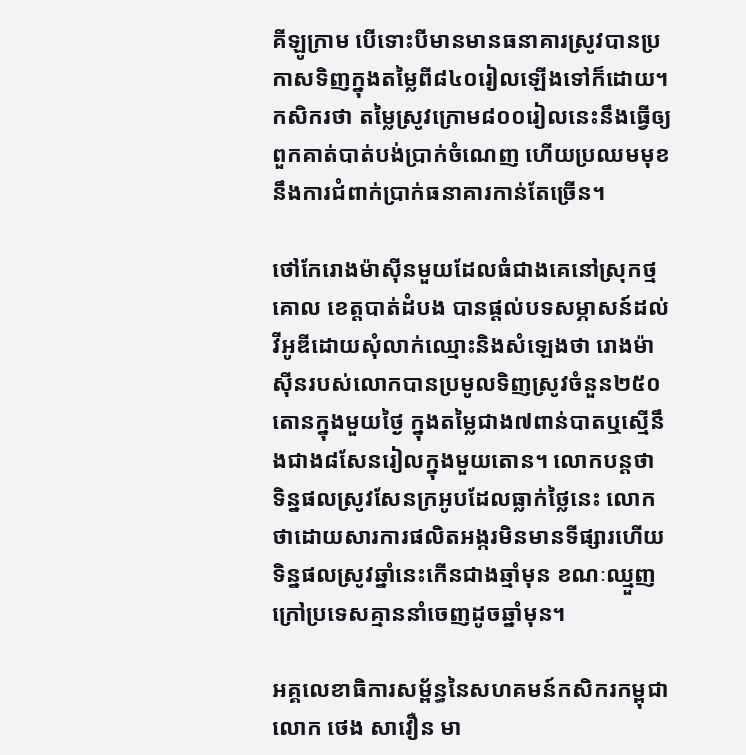គីឡូក្រាម បើទោះបីមានមានធនាគារស្រូវបានប្រកាសទិញក្នុងតម្លៃពី៨៤០រៀលឡើងទៅក៏ដោយ។ កសិករថា តម្លៃស្រូវក្រោម៨០០រៀលនេះនឹងធ្វើឲ្យពួកគាត់បាត់បង់ប្រាក់ចំណេញ ហើយប្រឈមមុខនឹងការជំពាក់ប្រាក់ធនាគារកាន់តែច្រើន។

ថៅកែរោងម៉ាស៊ីនមួយដែលធំជាងគេនៅស្រុកថ្មគោល ខេត្ដបាត់ដំបង បានផ្ដល់បទសម្ភាសន៍ដល់វីអូឌីដោយសុំលាក់ឈ្មោះនិងសំឡេងថា រោងម៉ាស៊ីនរបស់លោកបានប្រមូលទិញស្រូវចំនួន២៥០តោនក្នុងមួយថ្ងៃ ក្នុងតម្លៃជាង៧ពាន់បាតឬស្មើនឹងជាង៨សែនរៀលក្នុងមួយតោន។ លោកបន្ដថា ទិន្នផលស្រូវសែនក្រអូបដែលធ្លាក់ថ្លៃនេះ លោកថាដោយសារការផលិតអង្ករមិនមានទីផ្សារហើយទិន្នផលស្រូវឆ្នាំនេះកើនជាងឆ្មាំមុន ខណៈឈ្មួញក្រៅប្រទេសគ្មាននាំចេញដូចឆ្នាំមុន។

អគ្គលេខាធិការសម្ព័ន្ធនៃសហគមន៍កសិករកម្ពុជា លោក ថេង សាវឿន មា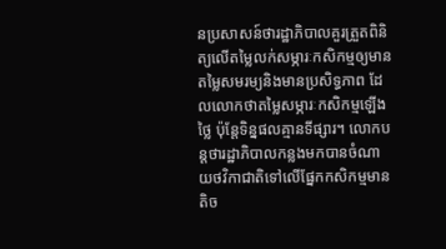នប្រសាសន៍ថារដ្ឋាភិបាលគួរត្រួតពិនិត្យលើតម្លៃលក់សម្ភារៈកសិកម្មឲ្យមានតម្លៃសមរម្យនិងមានប្រសិទ្ធភាព ដែលលោកថាតម្លៃសម្ភារៈកសិកម្មឡើងថ្លៃ ប៉ុន្ដែទិន្នផលគ្មានទីផ្សារ។ លោកបន្ដថារដ្ឋាភិបាលកន្លងមកបានចំណាយថវិកាជាតិទៅលើផ្នែកកសិកម្មមានតិច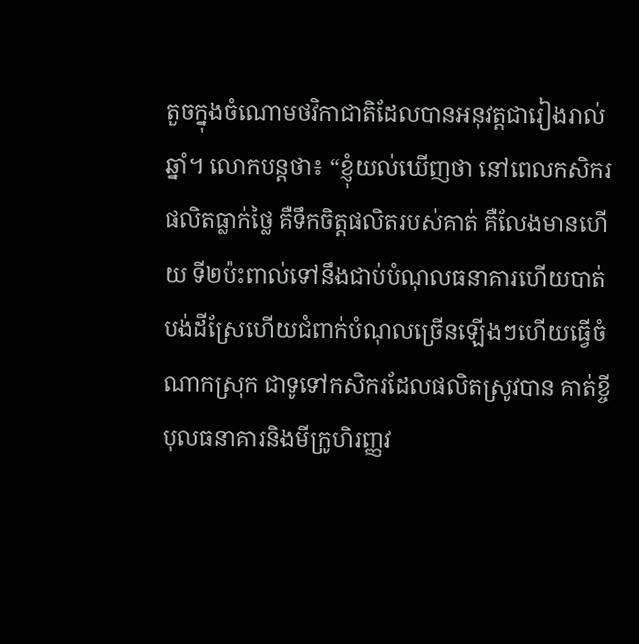តួចក្នុងចំណោមថវិកាជាតិដែលបានអនុវត្ដជារៀងរាល់ឆ្នាំ។ លោកបន្ដថា៖ “ខ្ញុំយល់ឃើញថា នៅពេលកសិករផលិតធ្លាក់ថ្លៃ គឺទឹកចិត្ដផលិតរបស់គាត់ គឺលែងមានហើយ ទី២ប៉ះពាល់ទៅនឹងជាប់បំណុលធនាគារហើយបាត់បង់ដីស្រែហើយជំពាក់បំណុលច្រើនឡើងៗហើយធ្វើចំណាកស្រុក ជាទូទៅកសិករដែលផលិតស្រូវបាន គាត់ខ្ចីបុលធនាគារនិងមីក្រូហិរញ្ញវ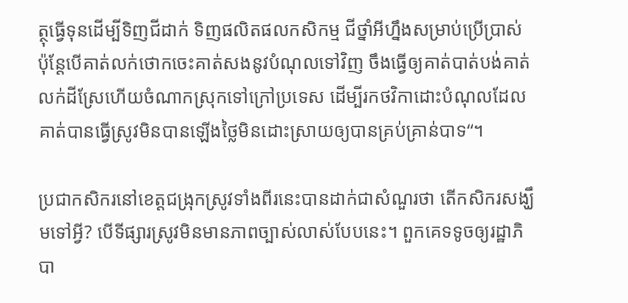ត្ថុធ្វើទុនដើម្បីទិញជីដាក់ ទិញផលិតផលកសិកម្ម ជីថ្នាំអីហ្នឹងសម្រាប់ប្រើប្រាស់ ប៉ុន្ដែបើគាត់លក់ថោកចេះគាត់សងនូវបំណុលទៅវិញ ចឹងធ្វើឲ្យគាត់បាត់បង់គាត់លក់ដីស្រែហើយចំណាកស្រុកទៅក្រៅប្រទេស ដើម្បីរកថវិកាដោះបំណុលដែលគាត់បានធ្វើស្រូវមិនបានឡើងថ្លៃមិនដោះស្រាយឲ្យបានគ្រប់គ្រាន់បាទ“។

ប្រជាកសិករនៅខេត្ដជង្រុកស្រូវទាំងពីរនេះបានដាក់ជាសំណួរថា តើកសិករសង្ឃឹមទៅអ្វី? បើទីផ្សារស្រូវមិនមានភាពច្បាស់លាស់បែបនេះ។ ពួកគេទទូចឲ្យរដ្ឋាភិបា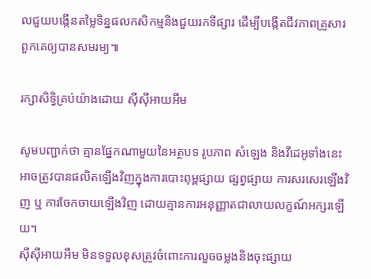លជួយបង្កើនតម្លៃទិន្នផលកសិកម្មនិងជួយរកទីផ្សារ ដើម្បីបង្កើតជីវភាពគ្រួសារពួកគេឲ្យបានសមរម្យ៕

រក្សាសិទ្វិគ្រប់យ៉ាងដោយ ស៊ីស៊ីអាយអឹម

សូមបញ្ជាក់ថា គ្មានផ្នែកណាមួយនៃអត្ថបទ រូបភាព សំឡេង និងវីដេអូទាំងនេះ អាចត្រូវបានផលិតឡើងវិញក្នុងការបោះពុម្ពផ្សាយ ផ្សព្វផ្សាយ ការសរសេរឡើងវិញ ឬ ការចែកចាយឡើងវិញ ដោយគ្មានការអនុញ្ញាតជាលាយលក្ខណ៍អក្សរឡើយ។
ស៊ីស៊ីអាយអឹម មិនទទួលខុសត្រូវចំពោះការលួចចម្លងនិងចុះផ្សាយ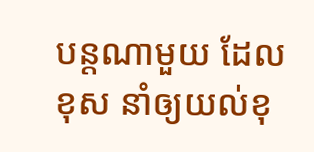បន្តណាមួយ ដែលខុស នាំឲ្យយល់ខុ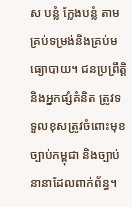ស បន្លំ ក្លែងបន្លំ តាមគ្រប់ទម្រង់និងគ្រប់មធ្យោបាយ។ ជនប្រព្រឹត្តិ និងអ្នកផ្សំគំនិត ត្រូវទទួលខុសត្រូវចំពោះមុខច្បាប់កម្ពុជា និងច្បាប់នានាដែលពាក់ព័ន្ធ។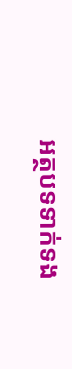អត្ថបទទាក់ទង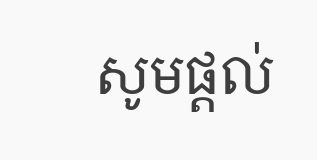សូមផ្ដល់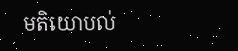មតិយោបល់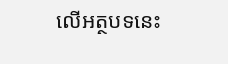លើអត្ថបទនេះ